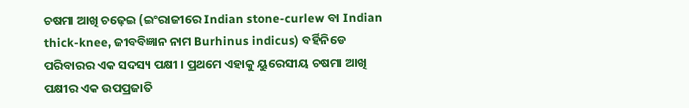ଚଷମା ଆଖି ଚଢ଼େଇ (ଇଂରାଜୀରେ Indian stone-curlew ବା Indian thick-knee, ଜୀବବିଜ୍ଞାନ ନାମ Burhinus indicus) ବର୍ହିନିଡେ ପରିବାରର ଏକ ସଦସ୍ୟ ପକ୍ଷୀ । ପ୍ରଥମେ ଏହାକୁ ୟୁରେସୀୟ ଚଷମା ଆଖି ପକ୍ଷୀର ଏକ ଉପପ୍ରଜାତି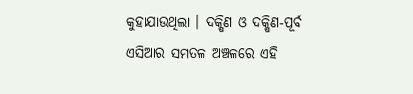କୁହାଯାଉଥିଲା । ଦକ୍ଷିଣ ଓ ଦକ୍ଷିଣ-ପୂର୍ବ ଏସିଆର ସମତଳ ଅଞ୍ଚଳରେ ଏହି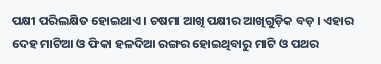ପକ୍ଷୀ ପରିଲକ୍ଷିତ ହୋଇଥାଏ । ଚଷମା ଆଖି ପକ୍ଷୀର ଆଖିଗୁଡ଼ିକ ବଡ଼ । ଏହାର ଦେହ ମାଟିଆ ଓ ଫିକା ହଳଦିଆ ରଙ୍ଗର ହୋଇଥିବାରୁ ମାଟି ଓ ପଥର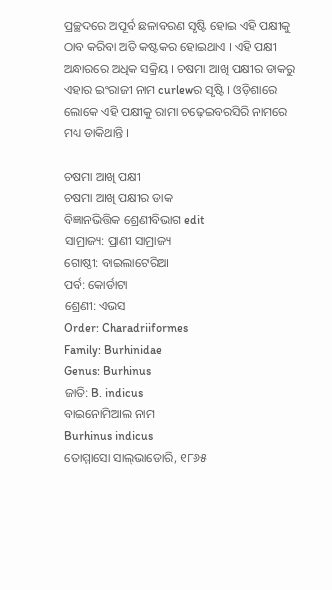ପ୍ରଚ୍ଛଦରେ ଅପୂର୍ବ ଛଳାବରଣ ସୃଷ୍ଟି ହୋଇ ଏହି ପକ୍ଷୀକୁ ଠାବ କରିବା ଅତି କଷ୍ଟକର ହୋଇଥାଏ । ଏହି ପକ୍ଷୀ ଅନ୍ଧାରରେ ଅଧିକ ସକ୍ରିୟ । ଚଷମା ଆଖି ପକ୍ଷୀର ଡାକରୁ ଏହାର ଇଂରାଜୀ ନାମ curlewର ସୃଷ୍ଟି । ଓଡ଼ିଶାରେ ଲୋକେ ଏହି ପକ୍ଷୀକୁ ରାମା ଚଢ଼େଇବରସିରି ନାମରେ ମଧ୍ୟ ଡାକିଥାନ୍ତି ।

ଚଷମା ଆଖି ପକ୍ଷୀ
ଚଷମା ଆଖି ପକ୍ଷୀର ଡାକ
ବିଜ୍ଞାନଭିତ୍ତିକ ଶ୍ରେଣୀବିଭାଗ edit
ସାମ୍ରାଜ୍ୟ: ପ୍ରାଣୀ ସାମ୍ରାଜ୍ୟ
ଗୋଷ୍ଠୀ: ବାଇଲାଟେରିଆ
ପର୍ବ: କୋର୍ଡାଟା
ଶ୍ରେଣୀ: ଏଭସ
Order: Charadriiformes
Family: Burhinidae
Genus: Burhinus
ଜାତି: B. indicus
ବାଇନୋମିଆଲ ନାମ
Burhinus indicus
ତୋମ୍ମାସୋ ସାଲ୍‍ଭାଡୋରି, ୧୮୬୫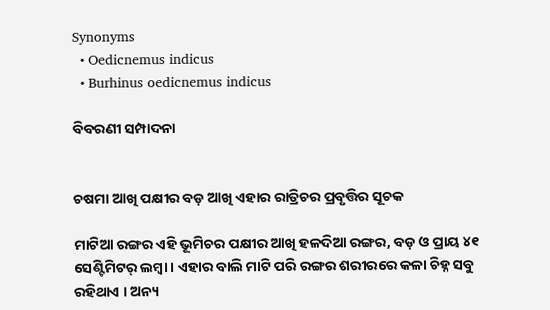Synonyms
  • Oedicnemus indicus
  • Burhinus oedicnemus indicus

ବିବରଣୀ ସମ୍ପାଦନା


ଚଷମା ଆଖି ପକ୍ଷୀର ବଡ଼ ଆଖି ଏହାର ରାତ୍ରିଚର ପ୍ରବୃତ୍ତିର ସୂଚକ

ମାଟିଆ ରଙ୍ଗର ଏହି ଭୂମିଚର ପକ୍ଷୀର ଆଖି ହଳଦିଆ ରଙ୍ଗର, ବଡ଼ ଓ ପ୍ରାୟ ୪୧ ସେଣ୍ଟିମିଟର୍ ଲମ୍ବା । ଏହାର ବାଲି ମାଟି ପରି ରଙ୍ଗର ଶରୀରରେ କଳା ଚିହ୍ନ ସବୁ ରହିଥାଏ । ଅନ୍ୟ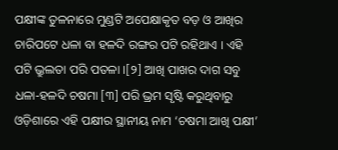ପକ୍ଷୀଙ୍କ ତୁଳନାରେ ମୁଣ୍ଡଟି ଅପେକ୍ଷାକୃତ ବଡ଼ ଓ ଆଖିର ଚାରିପଟେ ଧଳା ବା ହଳଦି ରଙ୍ଗର ପଟି ରହିଥାଏ । ଏହି ପଟି ଭ୍ରୁଲତା ପରି ପତଳା ।[୨] ଆଖି ପାଖର ଦାଗ ସବୁ ଧଳା-ହଳଦି ଚଷମା [୩] ପରି ଭ୍ରମ ସୃଷ୍ଟି କରୁଥିବାରୁ ଓଡ଼ିଶାରେ ଏହି ପକ୍ଷୀର ସ୍ଥାନୀୟ ନାମ ‘ଚଷମା ଆଖି ପକ୍ଷୀ’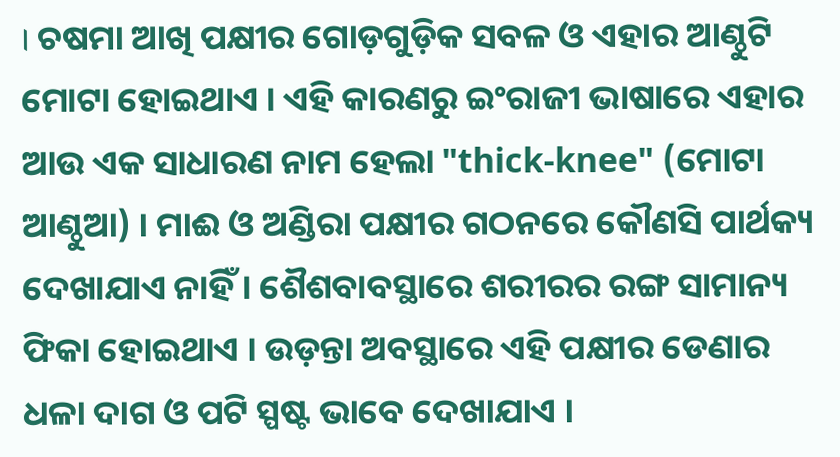। ଚଷମା ଆଖି ପକ୍ଷୀର ଗୋଡ଼ଗୁଡ଼ିକ ସବଳ ଓ ଏହାର ଆଣ୍ଠୁଟି ମୋଟା ହୋଇଥାଏ । ଏହି କାରଣରୁ ଇଂରାଜୀ ଭାଷାରେ ଏହାର ଆଉ ଏକ ସାଧାରଣ ନାମ ହେଲା "thick-knee" (ମୋଟା ଆଣ୍ଠୁଆ) । ମାଈ ଓ ଅଣ୍ଡିରା ପକ୍ଷୀର ଗଠନରେ କୌଣସି ପାର୍ଥକ୍ୟ ଦେଖାଯାଏ ନାହିଁ । ଶୈଶବାବସ୍ଥାରେ ଶରୀରର ରଙ୍ଗ ସାମାନ୍ୟ ଫିକା ହୋଇଥାଏ । ଉଡ଼ନ୍ତା ଅବସ୍ଥାରେ ଏହି ପକ୍ଷୀର ଡେଣାର ଧଳା ଦାଗ ଓ ପଟି ସ୍ପଷ୍ଟ ଭାବେ ଦେଖାଯାଏ ।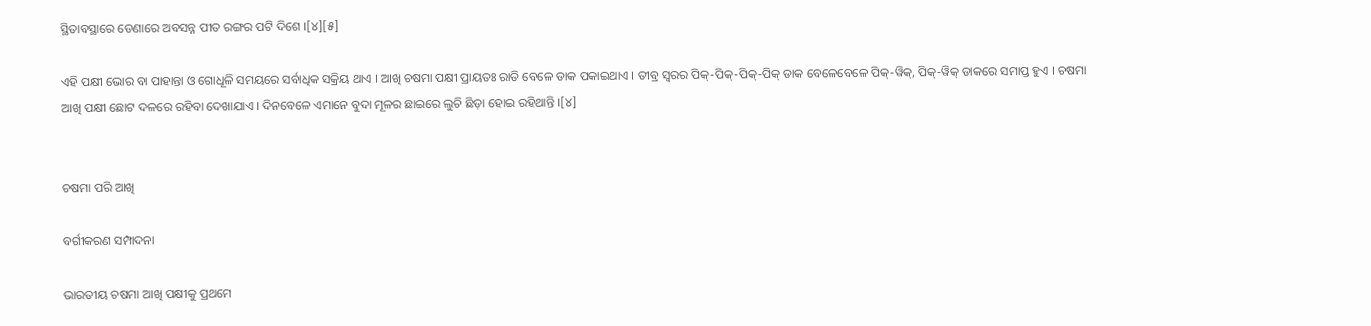ସ୍ଥିତାବସ୍ଥାରେ ଡେଣାରେ ଅବସନ୍ନ ପୀତ ରଙ୍ଗର ପଟି ଦିଶେ ।[୪][୫]

ଏହି ପକ୍ଷୀ ଭୋର ବା ପାହାନ୍ତା ଓ ଗୋଧୂଳି ସମୟରେ ସର୍ବାଧିକ ସକ୍ରିୟ ଥାଏ । ଆଖି ଚଷମା ପକ୍ଷୀ ପ୍ରାୟତଃ ରାତି ବେଳେ ଡାକ ପକାଇଥାଏ । ତୀବ୍ର ସ୍ୱରର ପିକ୍-ପିକ୍-ପିକ୍-ପିକ୍ ଡାକ ବେଳେବେଳେ ପିକ୍-ୱିକ୍, ପିକ୍-ୱିକ୍ ଡାକରେ ସମାପ୍ତ ହୁଏ । ଚଷମା ଆଖି ପକ୍ଷୀ ଛୋଟ ଦଳରେ ରହିବା ଦେଖାଯାଏ । ଦିନବେଳେ ଏମାନେ ବୁଦା ମୂଳର ଛାଇରେ ଲୁଚି ଛିଡ଼ା ହୋଇ ରହିଥାନ୍ତି ।[୪]


ଚଷମା ପରି ଆଖି

ବର୍ଗୀକରଣ ସମ୍ପାଦନା

ଭାରତୀୟ ଚଷମା ଆଖି ପକ୍ଷୀକୁ ପ୍ରଥମେ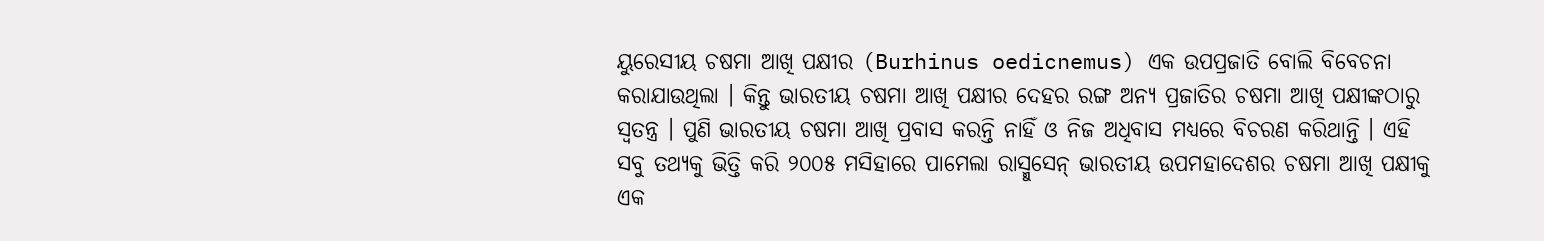ୟୁରେସୀୟ ଚଷମା ଆଖି ପକ୍ଷୀର (Burhinus oedicnemus) ଏକ ଉପପ୍ରଜାତି ବୋଲି ବିବେଚନା କରାଯାଉଥିଲା । କିନ୍ତୁ ଭାରତୀୟ ଚଷମା ଆଖି ପକ୍ଷୀର ଦେହର ରଙ୍ଗ ଅନ୍ୟ ପ୍ରଜାତିର ଚଷମା ଆଖି ପକ୍ଷୀଙ୍କଠାରୁ ସ୍ୱତନ୍ତ୍ର । ପୁଣି ଭାରତୀୟ ଚଷମା ଆଖି ପ୍ରବାସ କରନ୍ତି ନାହିଁ ଓ ନିଜ ଅଧିବାସ ମଧ୍ୟରେ ବିଚରଣ କରିଥାନ୍ତି । ଏହି ସବୁ ତଥ୍ୟକୁ ଭିତ୍ତି କରି ୨୦୦୫ ମସିହାରେ ପାମେଲା ରାସ୍ମୁସେନ୍ ଭାରତୀୟ ଉପମହାଦେଶର ଚଷମା ଆଖି ପକ୍ଷୀକୁ ଏକ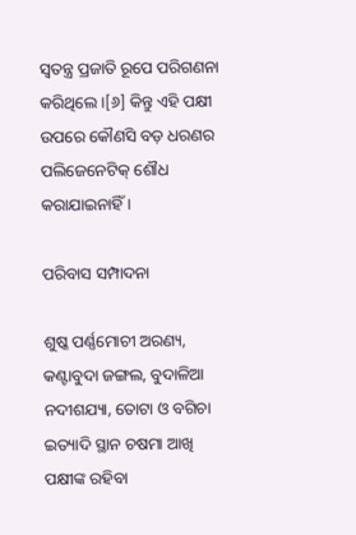ସ୍ୱତନ୍ତ୍ର ପ୍ରଜାତି ରୂପେ ପରିଗଣନା କରିଥିଲେ ।[୬] କିନ୍ତୁ ଏହି ପକ୍ଷୀ ଉପରେ କୌଣସି ବଡ଼ ଧରଣର ପଲିଜେନେଟିକ୍ ଶୌଧ କରାଯାଇନାହିଁ ।

ପରିବାସ ସମ୍ପାଦନା

ଶୁଷ୍କ ପର୍ଣ୍ଣମୋଚୀ ଅରଣ୍ୟ, କଣ୍ଟାବୁଦା ଜଙ୍ଗଲ, ବୁଦାଳିଆ ନଦୀଶଯ୍ୟା, ତୋଟା ଓ ବଗିଚା ଇତ୍ୟାଦି ସ୍ଥାନ ଚଷମା ଆଖି ପକ୍ଷୀଙ୍କ ରହିବା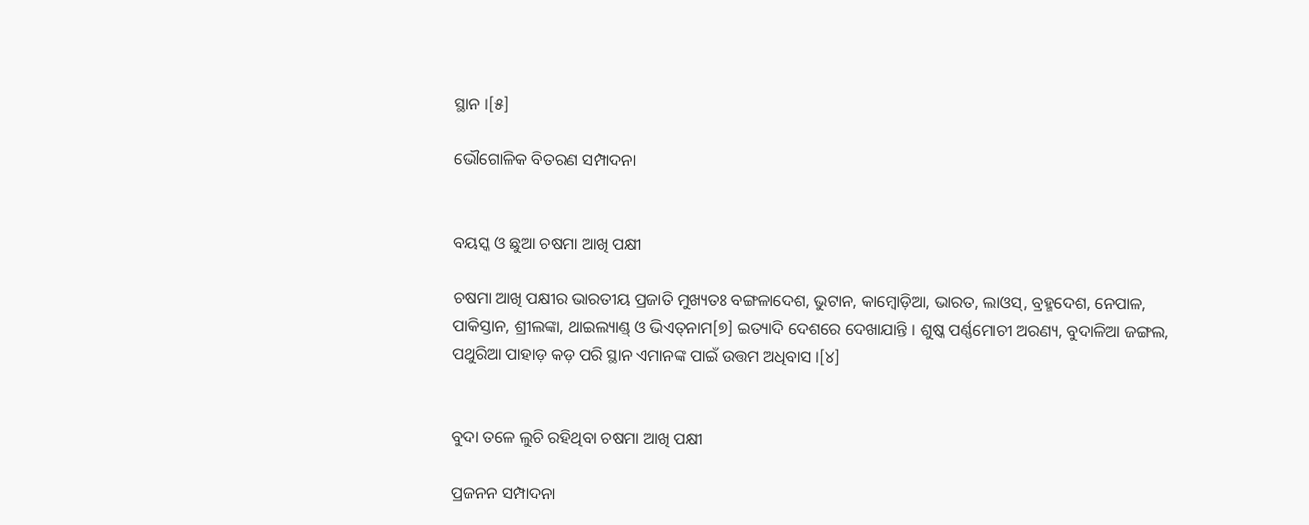ସ୍ଥାନ ।[୫]

ଭୌଗୋଳିକ ବିତରଣ ସମ୍ପାଦନା


ବୟସ୍କ ଓ ଛୁଆ ଚଷମା ଆଖି ପକ୍ଷୀ

ଚଷମା ଆଖି ପକ୍ଷୀର ଭାରତୀୟ ପ୍ରଜାତି ମୁଖ୍ୟତଃ ବଙ୍ଗଳାଦେଶ, ଭୁଟାନ, କାମ୍ବୋଡ଼ିଆ, ଭାରତ, ଲାଓସ୍, ବ୍ରହ୍ମଦେଶ, ନେପାଳ, ପାକିସ୍ତାନ, ଶ୍ରୀଲଙ୍କା, ଥାଇଲ୍ୟାଣ୍ଡ୍ ଓ ଭିଏତ୍‍ନାମ[୭] ଇତ୍ୟାଦି ଦେଶରେ ଦେଖାଯାନ୍ତି । ଶୁଷ୍କ ପର୍ଣ୍ଣମୋଚୀ ଅରଣ୍ୟ, ବୁଦାଳିଆ ଜଙ୍ଗଲ, ପଥୁରିଆ ପାହାଡ଼ କଡ଼ ପରି ସ୍ଥାନ ଏମାନଙ୍କ ପାଇଁ ଉତ୍ତମ ଅଧିବାସ ।[୪]


ବୁଦା ତଳେ ଲୁଚି ରହିଥିବା ଚଷମା ଆଖି ପକ୍ଷୀ

ପ୍ରଜନନ ସମ୍ପାଦନା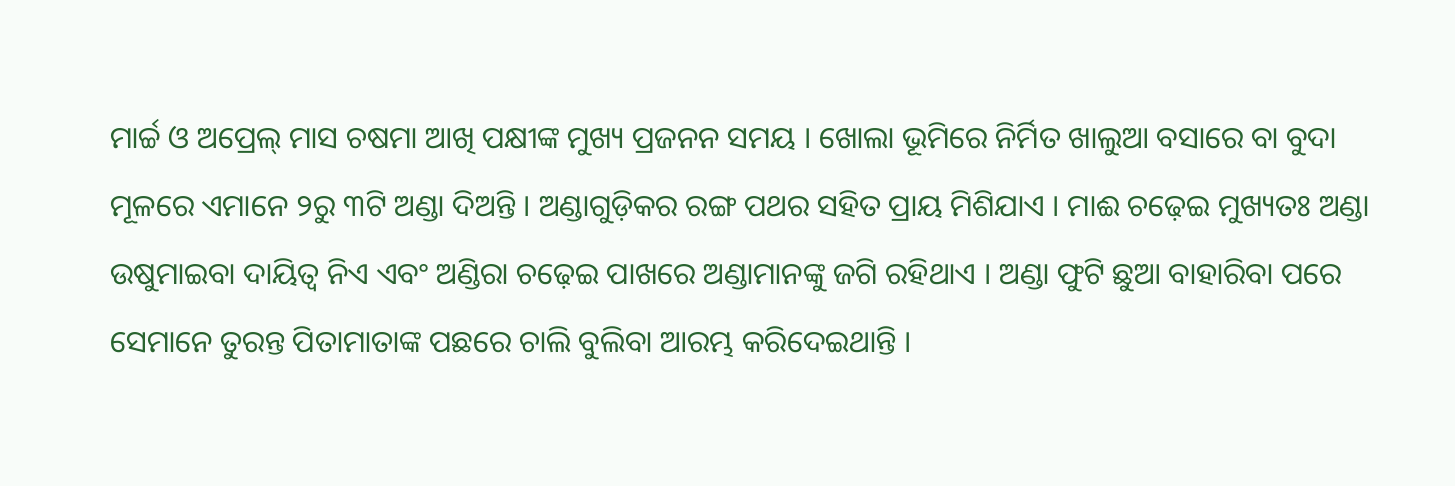ମାର୍ଚ୍ଚ ଓ ଅପ୍ରେଲ୍ ମାସ ଚଷମା ଆଖି ପକ୍ଷୀଙ୍କ ମୁଖ୍ୟ ପ୍ରଜନନ ସମୟ । ଖୋଲା ଭୂମିରେ ନିର୍ମିତ ଖାଲୁଆ ବସାରେ ବା ବୁଦା ମୂଳରେ ଏମାନେ ୨ରୁ ୩ଟି ଅଣ୍ଡା ଦିଅନ୍ତି । ଅଣ୍ଡାଗୁଡ଼ିକର ରଙ୍ଗ ପଥର ସହିତ ପ୍ରାୟ ମିଶିଯାଏ । ମାଈ ଚଢ଼େଇ ମୁଖ୍ୟତଃ ଅଣ୍ଡା ଉଷୁମାଇବା ଦାୟିତ୍ୱ ନିଏ ଏବଂ ଅଣ୍ଡିରା ଚଢ଼େଇ ପାଖରେ ଅଣ୍ଡାମାନଙ୍କୁ ଜଗି ରହିଥାଏ । ଅଣ୍ଡା ଫୁଟି ଛୁଆ ବାହାରିବା ପରେ ସେମାନେ ତୁରନ୍ତ ପିତାମାତାଙ୍କ ପଛରେ ଚାଲି ବୁଲିବା ଆରମ୍ଭ କରିଦେଇଥାନ୍ତି ।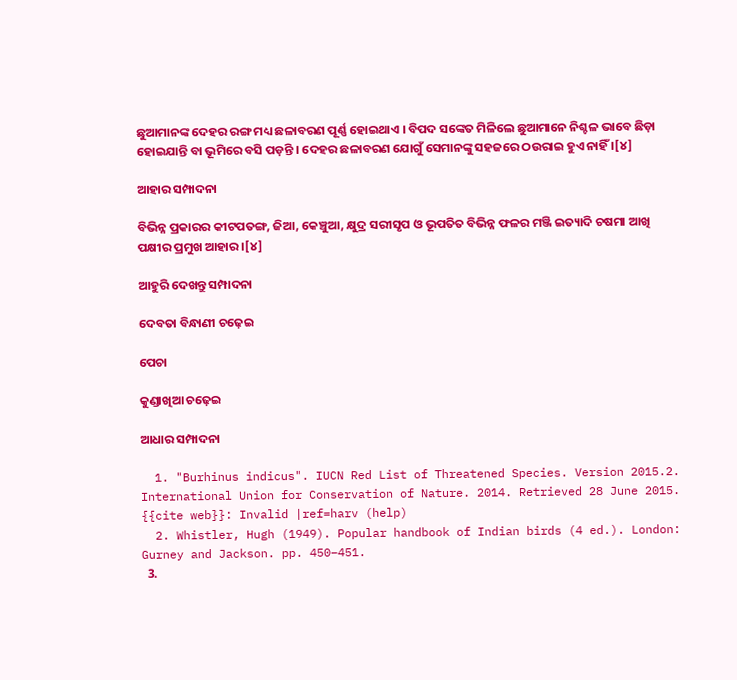ଛୁଆମାନଙ୍କ ଦେହର ରଙ୍ଗ ମଧ୍ୟ ଛଳାବରଣ ପୂର୍ଣ୍ଣ ହୋଇଥାଏ । ବିପଦ ସଙ୍କେତ ମିଳିଲେ ଛୁଆମାନେ ନିଶ୍ଚଳ ଭାବେ ଛିଡ଼ା ହୋଇଯାନ୍ତି ବା ଭୂମିରେ ବସି ପଡ଼ନ୍ତି । ଦେହର ଛଳାବରଣ ଯୋଗୁଁ ସେମାନଙ୍କୁ ସହଜରେ ଠଉରାଇ ହୁଏ ନାହିଁ ।[୪]

ଆହାର ସମ୍ପାଦନା

ବିଭିନ୍ନ ପ୍ରକାରର କୀଟପତଙ୍ଗ, ଜିଆ, କେଞ୍ଚୁଆ, କ୍ଷୁଦ୍ର ସରୀସୃପ ଓ ଭୂପତିତ ବିଭିନ୍ନ ଫଳର ମଞ୍ଜି ଇତ୍ୟାଦି ଚଷମା ଆଖି ପକ୍ଷୀର ପ୍ରମୁଖ ଆହାର ।[୪]

ଆହୁରି ଦେଖନ୍ତୁ ସମ୍ପାଦନା

ଦେବତା ବିନ୍ଧାଣୀ ଚଢ଼େଇ

ପେଚା

କୁଣ୍ଡାଖିଆ ଚଢ଼େଇ

ଆଧାର ସମ୍ପାଦନା

  1. "Burhinus indicus". IUCN Red List of Threatened Species. Version 2015.2. International Union for Conservation of Nature. 2014. Retrieved 28 June 2015. {{cite web}}: Invalid |ref=harv (help)
  2. Whistler, Hugh (1949). Popular handbook of Indian birds (4 ed.). London: Gurney and Jackson. pp. 450–451.
  3.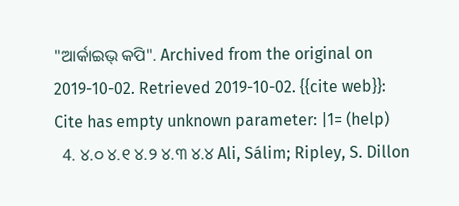"ଆର୍କାଇଭ୍ କପି". Archived from the original on 2019-10-02. Retrieved 2019-10-02. {{cite web}}: Cite has empty unknown parameter: |1= (help)
  4. ୪.୦ ୪.୧ ୪.୨ ୪.୩ ୪.୪ Ali, Sálim; Ripley, S. Dillon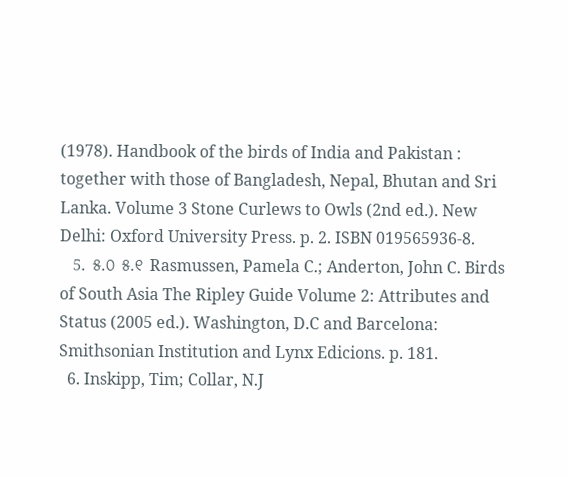(1978). Handbook of the birds of India and Pakistan : together with those of Bangladesh, Nepal, Bhutan and Sri Lanka. Volume 3 Stone Curlews to Owls (2nd ed.). New Delhi: Oxford University Press. p. 2. ISBN 019565936-8.
  5. ୫.୦ ୫.୧ Rasmussen, Pamela C.; Anderton, John C. Birds of South Asia The Ripley Guide Volume 2: Attributes and Status (2005 ed.). Washington, D.C and Barcelona: Smithsonian Institution and Lynx Edicions. p. 181.
  6. Inskipp, Tim; Collar, N.J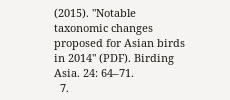(2015). "Notable taxonomic changes proposed for Asian birds in 2014" (PDF). Birding Asia. 24: 64–71.
  7.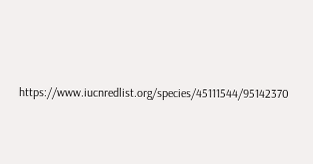https://www.iucnredlist.org/species/45111544/95142370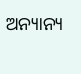ଅନ୍ୟାନ୍ୟ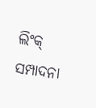ଲିଂକ୍ ସମ୍ପାଦନା